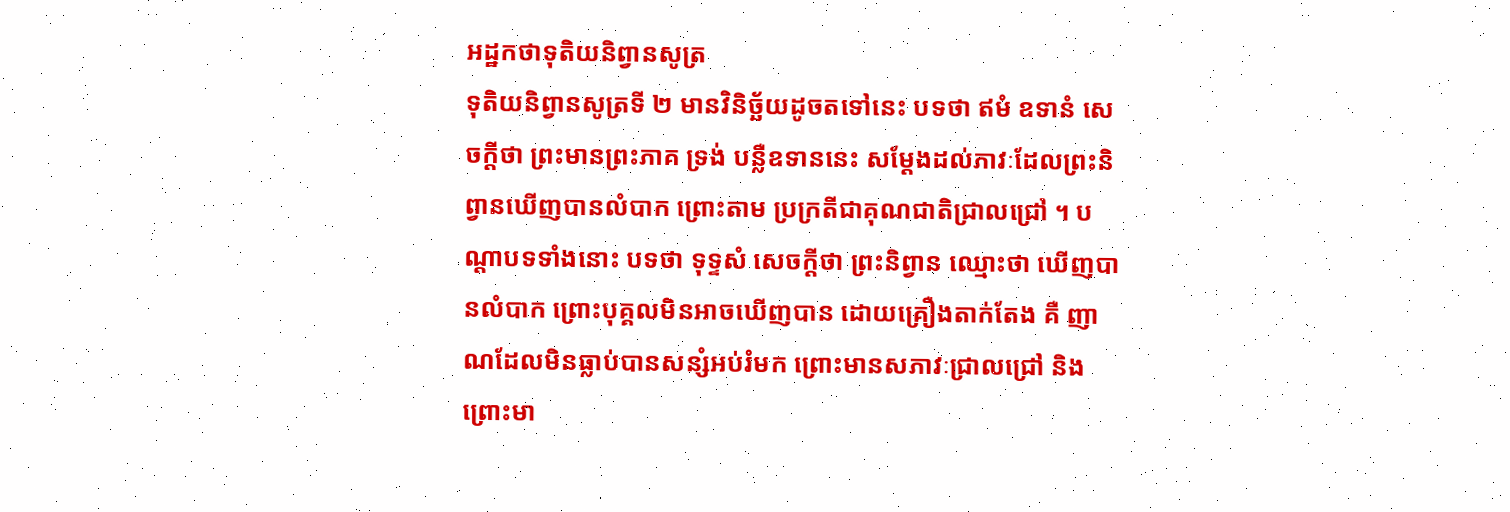អដ្ឋកថាទុតិយនិព្វានសូត្រ
ទុតិយនិព្វានសូត្រទី ២ មានវិនិច្ឆ័យដូចតទៅនេះ បទថា ឥមំ ឧទានំ សេចក្តីថា ព្រះមានព្រះភាគ ទ្រង់ បន្លឺឧទាននេះ សម្តែងដល់ភាវៈដែលព្រះនិព្វានឃើញបានលំបាក ព្រោះតាម ប្រក្រតីជាគុណជាតិជ្រាលជ្រៅ ។ បណ្តាបទទាំងនោះ បទថា ទុទ្ទសំ សេចក្តីថា ព្រះនិព្វាន ឈ្មោះថា ឃើញបានលំបាក ព្រោះបុគ្គលមិនអាចឃើញបាន ដោយគ្រឿងតាក់តែង គឺ ញាណដែលមិនធ្លាប់បានសន្សំអប់រំមក ព្រោះមានសភាវៈជ្រាលជ្រៅ និង ព្រោះមា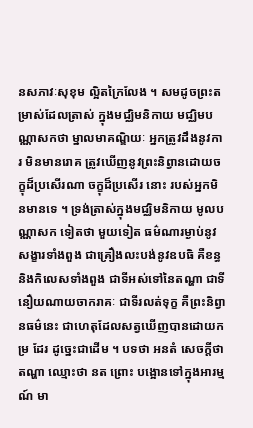នសភាវៈសុខុម ល្អិតក្រៃលែង ។ សមដូចព្រះតម្រាស់ដែលត្រាស់ ក្នុងមជ្ឈិមនិកាយ មជ្ឈិមបណ្ណាសកថា ម្នាលមាគណ្ឌិយៈ អ្នកត្រូវដឹងនូវការ មិនមានរោគ ត្រូវឃើញនូវព្រះនិព្វានដោយចក្ខុដ៏ប្រសើរណា ចក្ខុដ៏ប្រសើរ នោះ របស់អ្នកមិនមានទេ ។ ទ្រង់ត្រាស់ក្នុងមជ្ឈិមនិកាយ មូលបណ្ណាសក ទៀតថា មួយទៀត ធម៌ណារម្ងាប់នូវសង្ខារទាំងពួង ជាគ្រឿងលះបង់នូវឧបធិ គឺខន្ធ និងកិលេសទាំងពួង ជាទីអស់ទៅនៃតណ្ហា ជាទីនឿយណាយចាករាគៈ ជាទីរលត់ទុក្ខ គឺព្រះនិព្វានធម៌នេះ ជាហេតុដែលសត្វឃើញបានដោយកម្រ ដែរ ដូច្នេះជាដើម ។ បទថា អនតំ សេចក្តីថា តណ្ហា ឈ្មោះថា នត ព្រោះ បង្អោនទៅក្នុងអារម្មណ៍ មា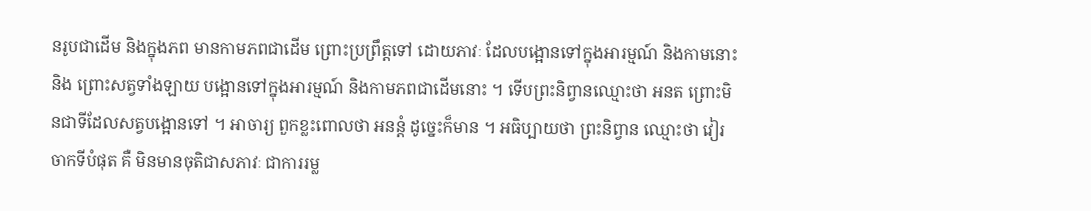នរូបជាដើម និងក្នុងភព មានកាមភពជាដើម ព្រោះប្រព្រឹត្តទៅ ដោយភាវៈ ដែលបង្អោនទៅក្នុងអារម្មណ៍ និងកាមនោះ និង ព្រោះសត្វទាំងឡាយ បង្អោនទៅក្នុងអារម្មណ៍ និងកាមភពជាដើមនោះ ។ ទើបព្រះនិព្វានឈ្មោះថា អនត ព្រោះមិនជាទីដែលសត្វបង្អោនទៅ ។ អាចារ្យ ពួកខ្លះពោលថា អនន្តំ ដូច្នេះក៏មាន ។ អធិប្បាយថា ព្រះនិព្វាន ឈ្មោះថា វៀរចាកទីបំផុត គឺ មិនមានចុតិជាសភាវៈ ជាការរម្ល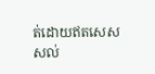ត់ដោយឥតសេសសល់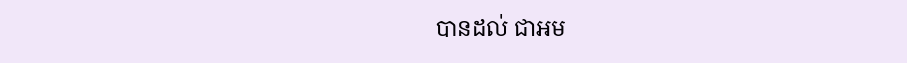បានដល់ ជាអម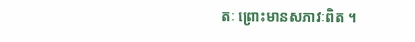តៈ ព្រោះមានសភាវៈពិត ។